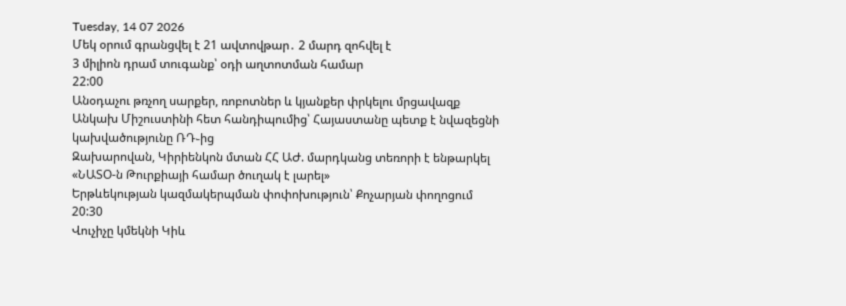Tuesday, 14 07 2026
Մեկ օրում գրանցվել է 21 ավտովթար․ 2 մարդ զոհվել է
3 միլիոն դրամ տուգանք՝ օդի աղտոտման համար
22:00
Անօդաչու թռչող սարքեր, ռոբոտներ և կյանքեր փրկելու մրցավազք
Անկախ Միշուստինի հետ հանդիպումից՝ Հայաստանը պետք է նվազեցնի կախվածությունը ՌԴ֊ից
Զախարովան, Կիրիենկոն մտան ՀՀ ԱԺ. մարդկանց տեռորի է ենթարկել
«ՆԱՏՕ-ն Թուրքիայի համար ծուղակ է լարել»
Երթևեկության կազմակերպման փոփոխություն՝ Քոչարյան փողոցում
20:30
Վուչիչը կմեկնի Կիև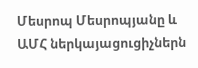Մեսրոպ Մեսրոպյանը և ԱՄՀ ներկայացուցիչներն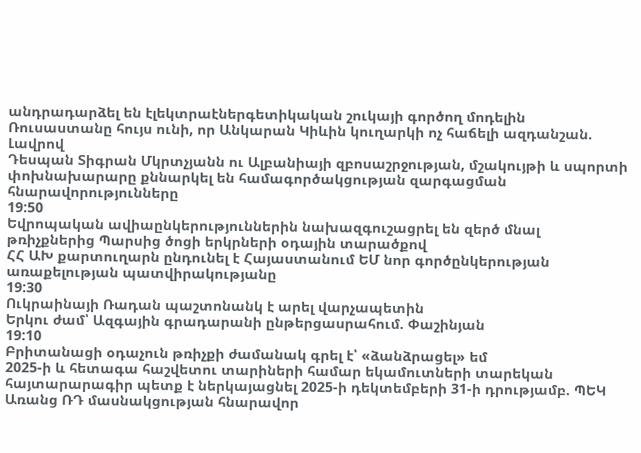անդրադարձել են էլեկտրաէներգետիկական շուկայի գործող մոդելին
Ռուսաստանը հույս ունի, որ Անկարան Կիևին կուղարկի ոչ հաճելի ազդանշան. Լավրով
Դեսպան Տիգրան Մկրտչյանն ու Ալբանիայի զբոսաշրջության, մշակույթի և սպորտի փոխնախարարը քննարկել են համագործակցության զարգացման հնարավորությունները
19:50
Եվրոպական ավիաընկերություններին նախազգուշացրել են զերծ մնալ թռիչքներից Պարսից ծոցի երկրների օդային տարածքով
ՀՀ ԱԽ քարտուղարն ընդունել է Հայաստանում ԵՄ նոր գործընկերության առաքելության պատվիրակությանը
19:30
Ուկրաինայի Ռադան պաշտոնանկ է արել վարչապետին
Երկու ժամ՝ Ազգային գրադարանի ընթերցասրահում. Փաշինյան
19:10
Բրիտանացի օդաչուն թռիչքի ժամանակ գրել է՝ «ձանձրացել» եմ
2025-ի և հետագա հաշվետու տարիների համար եկամուտների տարեկան հայտարարագիր պետք է ներկայացնել 2025-ի դեկտեմբերի 31-ի դրությամբ. ՊԵԿ
Առանց ՌԴ մասնակցության հնարավոր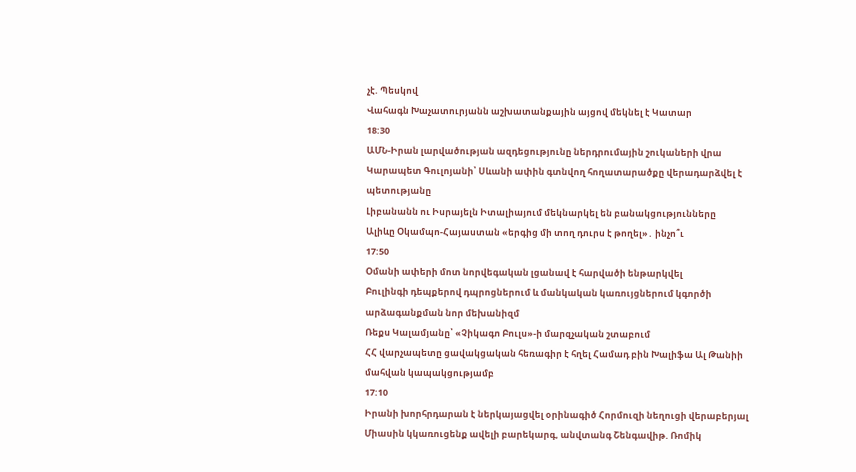չէ. Պեսկով
Վահագն Խաչատուրյանն աշխատանքային այցով մեկնել է Կատար
18:30
ԱՄՆ-Իրան լարվածության ազդեցությունը ներդրումային շուկաների վրա
Կարապետ Գուլոյանի՝ Սևանի ափին գտնվող հողատարածքը վերադարձվել է պետությանը
Լիբանանն ու Իսրայելն Իտալիայում մեկնարկել են բանակցությունները
Ալիևը Օկամպո-Հայաստան «երգից մի տող դուրս է թողել»․ ինչո՞ւ
17:50
Օմանի ափերի մոտ նորվեգական լցանավ է հարվածի ենթարկվել
Բուլինգի դեպքերով դպրոցներում և մանկական կառույցներում կգործի արձագանքման նոր մեխանիզմ
Ռեքս Կալամյանը՝ «Չիկագո Բուլս»-ի մարզչական շտաբում
ՀՀ վարչապետը ցավակցական հեռագիր է հղել Համադ բին Խալիֆա Ալ Թանիի մահվան կապակցությամբ
17:10
Իրանի խորհրդարան է ներկայացվել օրինագիծ Հորմուզի նեղուցի վերաբերյալ
Միասին կկառուցենք ավելի բարեկարգ, անվտանգ Շենգավիթ. Ռոմիկ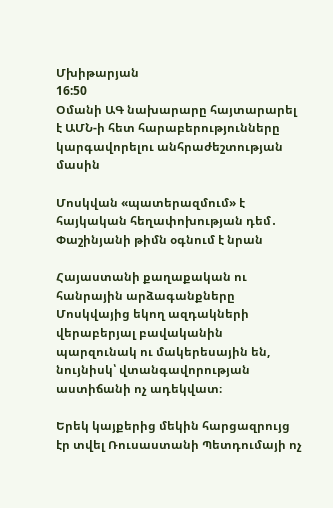Մխիթարյան
16:50
Օմանի ԱԳ նախարարը հայտարարել է ԱՄՆ-ի հետ հարաբերությունները կարգավորելու անհրաժեշտության մասին

Մոսկվան «պատերազմում» է հայկական հեղափոխության դեմ․ Փաշինյանի թիմն օգնում է նրան

Հայաստանի քաղաքական ու հանրային արձագանքները Մոսկվայից եկող ազդակների վերաբերյալ բավականին պարզունակ ու մակերեսային են, նույնիսկ՝ վտանգավորության աստիճանի ոչ ադեկվատ։

Երեկ կայքերից մեկին հարցազրույց էր տվել Ռուսաստանի Պետդումայի ոչ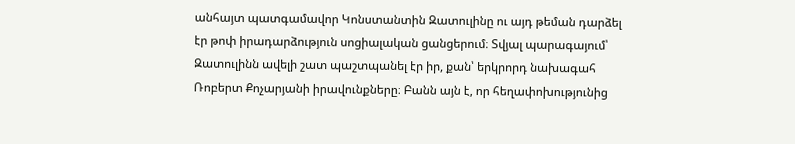անհայտ պատգամավոր Կոնստանտին Զատուլինը ու այդ թեման դարձել էր թոփ իրադարձություն սոցիալական ցանցերում։ Տվյալ պարագայում՝ Զատուլինն ավելի շատ պաշտպանել էր իր, քան՝ երկրորդ նախագահ Ռոբերտ Քոչարյանի իրավունքները։ Բանն այն է, որ հեղափոխությունից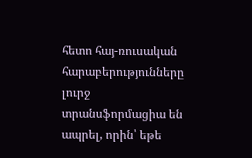հետո հայ-ռուսական հարաբերությունները լուրջ տրանսֆորմացիա են ապրել, որին՝ եթե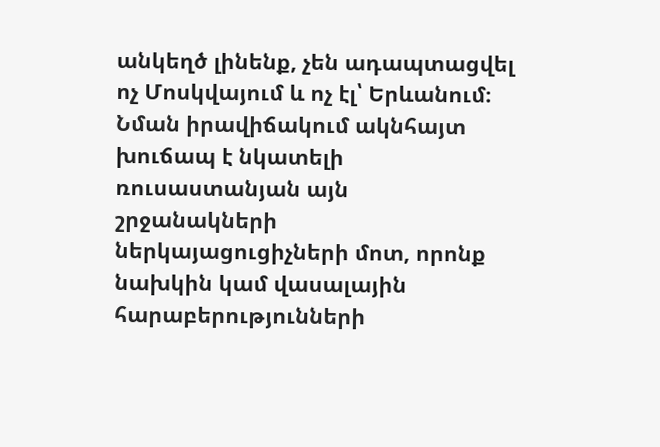անկեղծ լինենք, չեն ադապտացվել ոչ Մոսկվայում և ոչ էլ՝ Երևանում։ Նման իրավիճակում ակնհայտ խուճապ է նկատելի ռուսաստանյան այն շրջանակների ներկայացուցիչների մոտ, որոնք նախկին կամ վասալային հարաբերությունների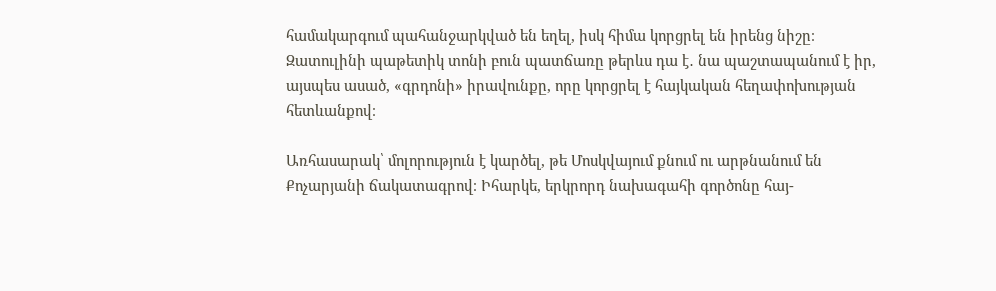համակարգում պահանջարկված են եղել, իսկ հիմա կորցրել են իրենց նիշը։ Զատուլինի պաթետիկ տոնի բուն պատճառը թերևս դա է․ նա պաշտապանում է իր, այսպես ասած, «գրդոնի» իրավունքը, որը կորցրել է հայկական հեղափոխության հետևանքով։

Առհասարակ՝ մոլորություն է կարծել, թե Մոսկվայում քնում ու արթնանում են Քոչարյանի ճակատագրով։ Իհարկե, երկրորդ նախագահի գործոնը հայ-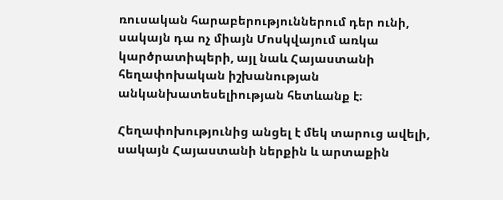ռուսական հարաբերություններում դեր ունի, սակայն դա ոչ միայն Մոսկվայում առկա կարծրատիպերի, այլ նաև Հայաստանի հեղափոխական իշխանության անկանխատեսելիության հետևանք է։

Հեղափոխությունից անցել է մեկ տարուց ավելի, սակայն Հայաստանի ներքին և արտաքին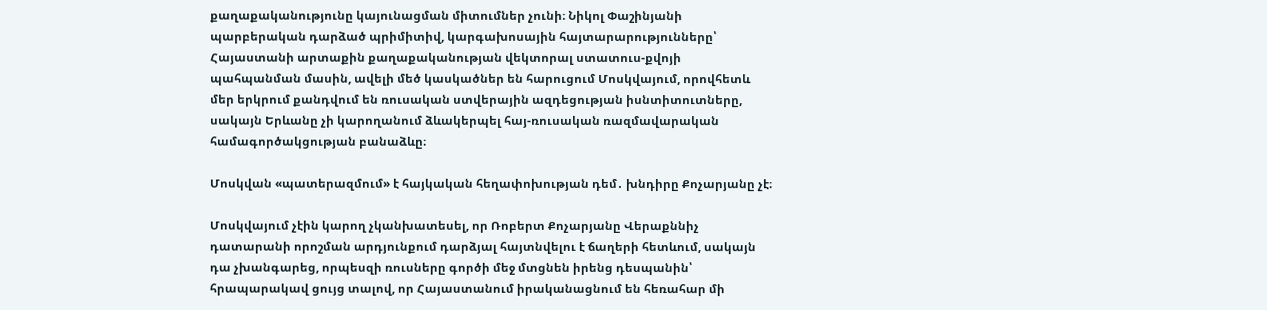քաղաքականությունը կայունացման միտումներ չունի։ Նիկոլ Փաշինյանի պարբերական դարձած պրիմիտիվ, կարգախոսային հայտարարությունները՝ Հայաստանի արտաքին քաղաքականության վեկտորալ ստատուս-քվոյի պահպանման մասին, ավելի մեծ կասկածներ են հարուցում Մոսկվայում, որովհետև մեր երկրում քանդվում են ռուսական ստվերային ազդեցության իսնտիտուտները, սակայն Երևանը չի կարողանում ձևակերպել հայ-ռուսական ռազմավարական համագործակցության բանաձևը։

Մոսկվան «պատերազմում» է հայկական հեղափոխության դեմ․ խնդիրը Քոչարյանը չէ։

Մոսկվայում չէին կարող չկանխատեսել, որ Ռոբերտ Քոչարյանը Վերաքննիչ դատարանի որոշման արդյունքում դարձյալ հայտնվելու է ճաղերի հետևում, սակայն դա չխանգարեց, որպեսզի ռուսները գործի մեջ մտցնեն իրենց դեսպանին՝ հրապարակավ ցույց տալով, որ Հայաստանում իրականացնում են հեռահար մի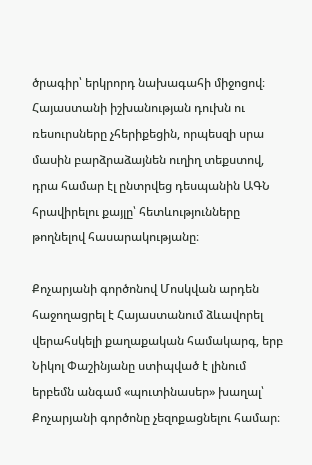ծրագիր՝ երկրորդ նախագահի միջոցով։ Հայաստանի իշխանության դուխն ու ռեսուրսները չհերիքեցին, որպեսզի սրա մասին բարձրաձայնեն ուղիղ տեքստով, դրա համար էլ ընտրվեց դեսպանին ԱԳՆ հրավիրելու քայլը՝ հետևությունները թողնելով հասարակությանը։

Քոչարյանի գործոնով Մոսկվան արդեն հաջողացրել է Հայաստանում ձևավորել վերահսկելի քաղաքական համակարգ, երբ Նիկոլ Փաշինյանը ստիպված է լինում երբեմն անգամ «պուտինասեր» խաղալ՝ Քոչարյանի գործոնը չեզոքացնելու համար։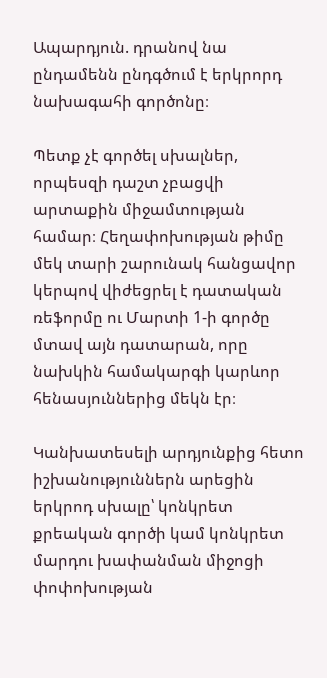Ապարդյուն. դրանով նա ընդամենն ընդգծում է երկրորդ նախագահի գործոնը։

Պետք չէ գործել սխալներ, որպեսզի դաշտ չբացվի արտաքին միջամտության համար։ Հեղափոխության թիմը մեկ տարի շարունակ հանցավոր կերպով վիժեցրել է դատական ռեֆորմը ու Մարտի 1-ի գործը մտավ այն դատարան, որը նախկին համակարգի կարևոր հենասյուններից մեկն էր։

Կանխատեսելի արդյունքից հետո իշխանություններն արեցին երկրոդ սխալը՝ կոնկրետ քրեական գործի կամ կոնկրետ մարդու խափանման միջոցի փոփոխության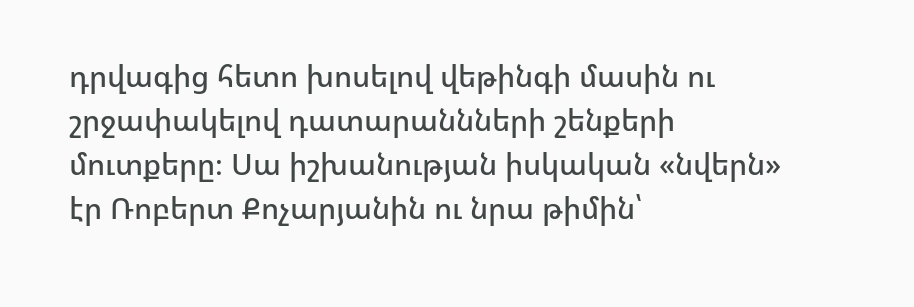դրվագից հետո խոսելով վեթինգի մասին ու շրջափակելով դատարաննների շենքերի մուտքերը։ Սա իշխանության իսկական «նվերն» էր Ռոբերտ Քոչարյանին ու նրա թիմին՝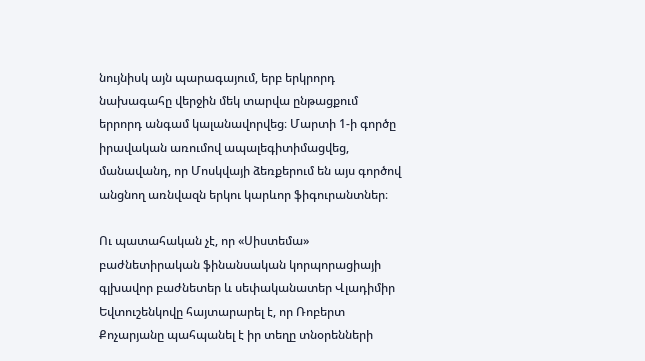նույնիսկ այն պարագայում, երբ երկրորդ նախագահը վերջին մեկ տարվա ընթացքում երրորդ անգամ կալանավորվեց։ Մարտի 1-ի գործը իրավական առումով ապալեգիտիմացվեց, մանավանդ, որ Մոսկվայի ձեռքերում են այս գործով անցնող առնվազն երկու կարևոր ֆիգուրանտներ։

Ու պատահական չէ, որ «Սիստեմա» բաժնետիրական ֆինանսական կորպորացիայի գլխավոր բաժնետեր և սեփականատեր Վլադիմիր Եվտուշենկովը հայտարարել է, որ Ռոբերտ Քոչարյանը պահպանել է իր տեղը տնօրենների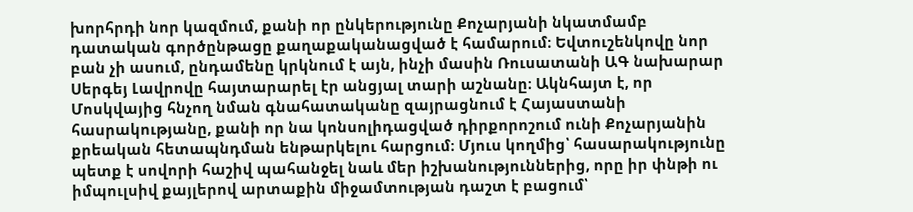խորհրդի նոր կազմում, քանի որ ընկերությունը Քոչարյանի նկատմամբ դատական գործընթացը քաղաքականացված է համարում։ Եվտուշենկովը նոր բան չի ասում, ընդամենը կրկնում է այն, ինչի մասին Ռուսատանի ԱԳ նախարար Սերգեյ Լավրովը հայտարարել էր անցյալ տարի աշնանը։ Ակնհայտ է, որ Մոսկվայից հնչող նման գնահատականը զայրացնում է Հայաստանի հասրակությանը, քանի որ նա կոնսոլիդացված դիրքորոշում ունի Քոչարյանին քրեական հետապնդման ենթարկելու հարցում։ Մյուս կողմից՝ հասարակությունը պետք է սովորի հաշիվ պահանջել նաև մեր իշխանություններից, որը իր փնթի ու իմպուլսիվ քայլերով արտաքին միջամտության դաշտ է բացում՝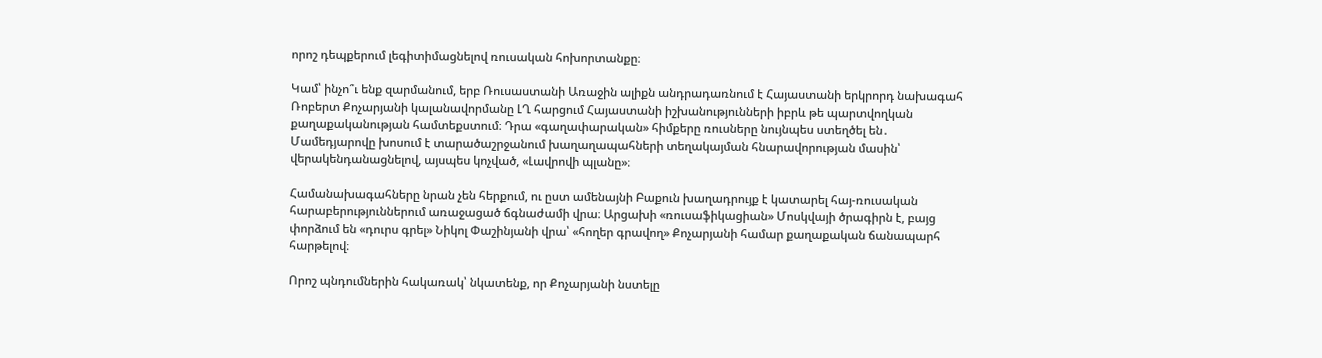որոշ դեպքերում լեգիտիմացնելով ռուսական հոխորտանքը։

Կամ՝ ինչո՞ւ ենք զարմանում, երբ Ռուսաստանի Առաջին ալիքն անդրադառնում է Հայաստանի երկրորդ նախագահ Ռոբերտ Քոչարյանի կալանավորմանը ԼՂ հարցում Հայաստանի իշխանությունների իբրև թե պարտվողկան քաղաքականության համտեքստում։ Դրա «գաղափարական» հիմքերը ռուսները նույնպես ստեղծել են․ Մամեդյարովը խոսում է տարածաշրջանում խաղաղապահների տեղակայման հնարավորության մասին՝ վերակենդանացնելով, այսպես կոչված, «Լավրովի պլանը»։

Համանախագահները նրան չեն հերքում, ու ըստ ամենայնի Բաքուն խաղադրույք է կատարել հայ-ռուսական հարաբերություններում առաջացած ճգնաժամի վրա։ Արցախի «ռուսաֆիկացիան» Մոսկվայի ծրագիրն է, բայց փորձում են «դուրս գրել» Նիկոլ Փաշինյանի վրա՝ «հողեր գրավող» Քոչարյանի համար քաղաքական ճանապարհ հարթելով։

Որոշ պնդումներին հակառակ՝ նկատենք, որ Քոչարյանի նստելը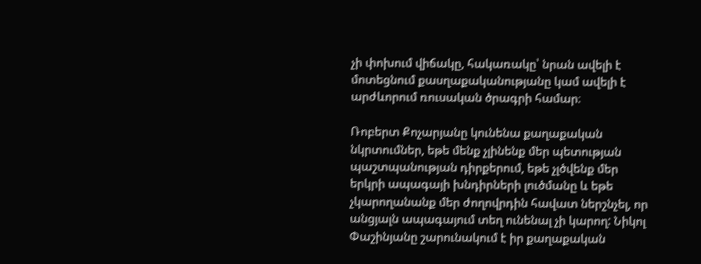չի փոխում վիճակը, հակառակը՝ նրան ավելի է մոտեցնում քասղաքականությանը կամ ավելի է արժևորում ռուսական ծրագրի համար։

Ռոբերտ Քոչարյանը կունենա քաղաքական նկրտումներ, եթե մենք չլինենք մեր պետության պաշտպանության դիրքերում, եթե չլծվենք մեր երկրի ապագայի խնդիրների լուծմանը և եթե չկարողանանք մեր ժողովրդին հավատ ներշնչել, որ անցյալն ապագայում տեղ ունենալ չի կարող: Նիկոլ Փաշինյանը շարունակում է իր քաղաքական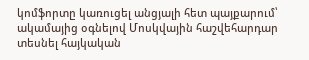կոմֆորտը կառուցել անցյալի հետ պայքարում՝ ակամայից օգնելով Մոսկվային հաշվեհարդար տեսնել հայկական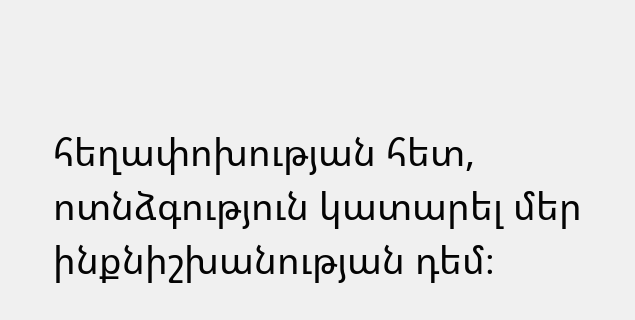հեղափոխության հետ, ոտնձգություն կատարել մեր ինքնիշխանության դեմ։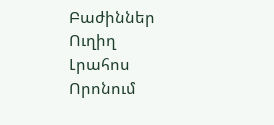Բաժիններ
Ուղիղ
Լրահոս
Որոնում